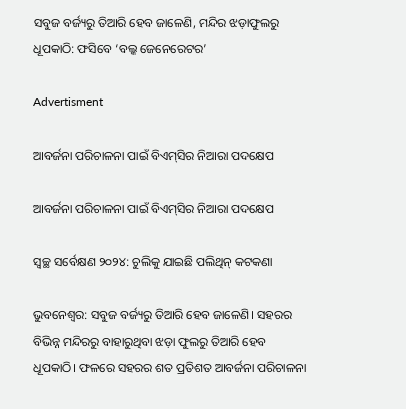ସବୁଜ ବର୍ଜ୍ୟରୁ ତିଆରି ହେବ ଜାଳେଣି, ମନ୍ଦିର ଝଡ଼ାଫୁଲରୁ ଧୂପକାଠି: ଫସିବେ ‘ବଲ୍କ ଜେନେରେଟର’

Advertisment

ଆବର୍ଜନା ପରିଚାଳନା ପାଇଁ ବିଏମ୍‌ସିର ନିଆରା ପଦକ୍ଷେପ

ଆବର୍ଜନା ପରିଚାଳନା ପାଇଁ ବିଏମ୍‌ସିର ନିଆରା ପଦକ୍ଷେପ

ସ୍ବଚ୍ଛ ସର୍ବେକ୍ଷଣ ୨୦୨୪: ଚୁଲିକୁ ଯାଇଛି ପଲିଥିନ୍‌ କଟକଣା

ଭୁବନେଶ୍ୱର: ସବୁଜ ବର୍ଜ୍ୟରୁ ତିଆରି ହେବ ଜାଳେଣି। ସହରର ବିଭିନ୍ନ ମନ୍ଦିରରୁ ବାହାରୁଥିବା ଝଡ଼ା ଫୁଲରୁ ତିଆରି ହେବ ଧୂପକାଠି। ଫଳରେ ସହରର ଶତ ପ୍ରତିଶତ ଆବର୍ଜନା ପରିଚାଳନା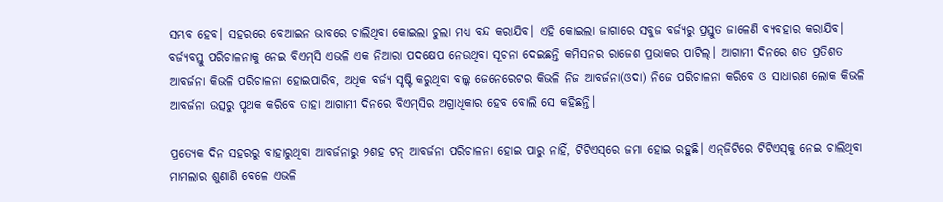ସମ୍ଭବ ହେବ। ସହରରେ ବେଆଇନ ଭାବରେ ଚାଲିଥିବା କୋଇଲା ଚୁଲା ମଧ୍ୟ ବନ୍ଦ କରାଯିବ। ଏହି କୋଇଲା ଜାଗାରେ ସବୁଜ ବର୍ଜ୍ୟରୁ ପ୍ରସ୍ତୁତ ଜାଳେଣି ବ୍ୟବହାର କରାଯିବ। ବର୍ଜ୍ୟବସ୍ତୁ ପରିଚାଳନାକୁ ନେଇ ବିଏମ୍‌ସି ଏଭଳି ଏକ ନିଆରା ପଦକ୍ଷେପ ନେଉଥିବା ସୂଚନା ଦେଇଛନ୍ତି କମିସନର ରାଜେଶ ପ୍ରଭାକର ପାଟିଲ୍‌। ଆଗାମୀ ଦିନ‌ରେ ଶତ ପ୍ରତିଶତ ଆବର୍ଜନା କିଭଳି ପରିଚାଳନା ହୋଇପାରିବ, ଅଧିକ ବର୍ଜ୍ୟ ସୃଷ୍ଟି କରୁଥିବା ବଲ୍କ ଜେନେରେଟର କିଭଳି ନିଜ ଆବର୍ଜନା(ଓଦା) ନିଜେ ପରିଚାଳନା କରିବେ ଓ ସାଧାରଣ ଲୋକ କିଭଳି ଆବର୍ଜନା‌ ଉତ୍ସରୁ ପୃଥକ କରିବେ ତାହା ଆଗାମୀ ଦିନରେ ବିଏମ୍‌ସିର ଅଗ୍ରାଧିକାର ହେବ ବୋଲି ସେ କହିଛନ୍ତି।

ପ୍ରତ୍ୟେକ ଦିନ ସହରରୁ ବାହାରୁଥିବା ଆବର୍ଜନାରୁ ୨ଶହ ଟନ୍‌ ଆବର୍ଜନା ପରିଚାଳନା ହୋଇ ପାରୁ ନାହିଁ, ଟିଟିଏସ୍‌ରେ ଜମା ହୋଇ ରହୁଛି। ଏନ୍‌ଜିଟିରେ ଟିଟିଏସ୍‌କୁ ନେଇ ଚାଲିଥିବା ମାମଲାର ଶୁଣାଣି ବେଳେ ଏଭଳି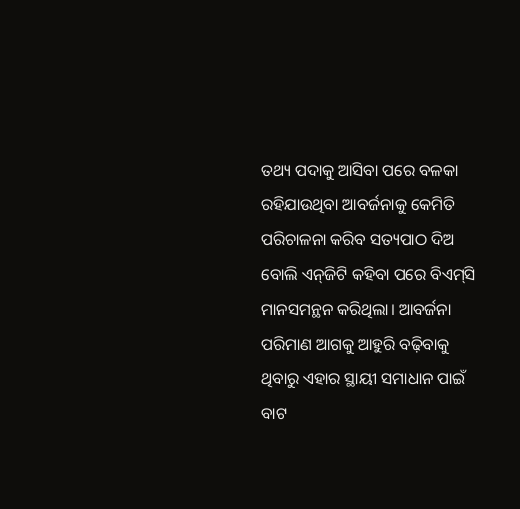ତଥ୍ୟ ପଦାକୁ ଆସିବା ପରେ ବଳକା ରହିଯାଉଥିବା ଆବର୍ଜନାକୁ କେମିତି ପରିଚାଳନା କରିବ ସତ୍ୟପାଠ ଦିଅ ବୋଲି ଏନ୍‌ଜିଟି କହିବା‌ ପରେ ବିଏମ୍‌ସି ମାନସମନ୍ଥନ କରିଥିଲା। ଆବର୍ଜନା ପରିମାଣ ଆଗକୁ ଆହୁରି ବଢ଼ିବାକୁ ଥିବାରୁ ଏହାର ସ୍ଥାୟୀ ସମାଧାନ ପାଇଁ ବାଟ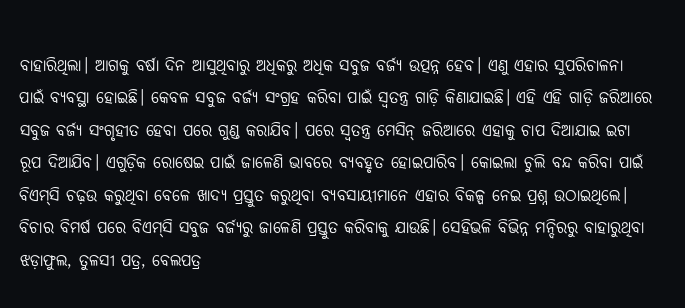ବାହାରିଥିଲା। ଆଗକୁ ବର୍ଷା ଦିନ ଆସୁଥିବାରୁ ଅଧିକରୁ ଅଧିକ ସବୁଜ ବର୍ଜ୍ୟ ଉତ୍ପନ୍ନ ହେବ। ଏଣୁ ଏହାର ସୁପରିଚାଳନା ପାଇଁ ବ୍ୟବସ୍ଥା ହୋଇଛି। କେବଳ ସବୁଜ ବର୍ଜ୍ୟ ସଂଗ୍ରହ କରିବା ପାଇଁ ସ୍ବତନ୍ତ୍ର ଗାଡ଼ି କିଣାଯାଇଛି। ଏହି ଏହି ଗାଡ଼ି ଜରିଆରେ ସବୁଜ ବର୍ଜ୍ୟ ସଂଗୃହୀତ ହେବା ପରେ ଗୁଣ୍ଡ କରାଯିବ। ପରେ ସ୍ବତନ୍ତ୍ର ମେସିନ୍‌ ଜରିଆରେ ଏହାକୁ ଚାପ ଦିଆଯାଇ ଇଟା ରୂପ ଦିଆଯିବ। ଏଗୁଡ଼ିକ ରୋଷେଇ ପାଇଁ ଜାଳେଣି ଭାବରେ ବ୍ୟବହୃତ ହୋଇପାରିବ। କୋଇଲା ଚୁଲି ବନ୍ଦ କରିବା ପାଇଁ ବିଏମ୍‌ସି ଚଢ଼ଉ କରୁଥିବା ବେଳେ ଖାଦ୍ୟ ପ୍ରସ୍ତୁତ କରୁଥିବା ବ୍ୟବସାୟୀମାନେ ଏହାର ବିକଳ୍ପ ନେଇ ପ୍ରଶ୍ନ ଉଠାଇଥିଲେ। ବିଚାର ବିମର୍ଷ ପରେ ବିଏମ୍‌ସି ସବୁଜ ବର୍ଜ୍ୟରୁ ଜାଳେଣି ପ୍ରସ୍ତୁତ କରିବାକୁ ଯାଉଛି। ସେହିଭଳି ବିଭିନ୍ନ ମନ୍ଦିରରୁ ବାହାରୁଥିବା ଝଡ଼ାଫୁଲ, ତୁଳସୀ ପତ୍ର, ବେଲପତ୍ର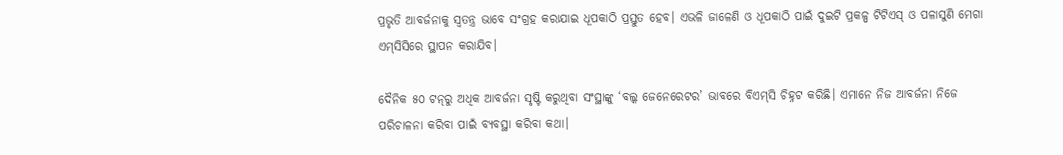ପ୍ରଭୃତି ଆବର୍ଜନାକୁ ସ୍ବତନ୍ତ୍ର ଭାବେ ସଂଗ୍ରହ କରାଯାଇ ଧୂପକାଠି ପ୍ରସ୍ତୁତ ହେବ। ଏଭଳି ଜାଳେଣି ଓ ଧୂପକାଠି ପାଇଁ ଦୁଇଟି ପ୍ରକଳ୍ପ ଟିଟିଏସ୍‌ ଓ ପଳାସୁଣି ମେଗା ଏମ୍‌ସିସିରେ ସ୍ଥାପନ କରାଯିବ।

ଦୈନିକ ୫୦ ଟନ୍‌ରୁ ଅଧିକ ଆବର୍ଜନା ସୃଷ୍ଟି କରୁଥିବା ସଂସ୍ଥାଙ୍କୁ ‘ବଲ୍କ ଜେନେରେଟର’ ଭାବରେ ବିଏମ୍‌ସି ଚିହ୍ନଟ କରିଛି। ଏମାନେ ନିଜ ଆବର୍ଜନା ନିଜେ ପରିଚାଳନା କରିବା ପାଇଁ ବ୍ୟବସ୍ଥା କରିବା କଥା।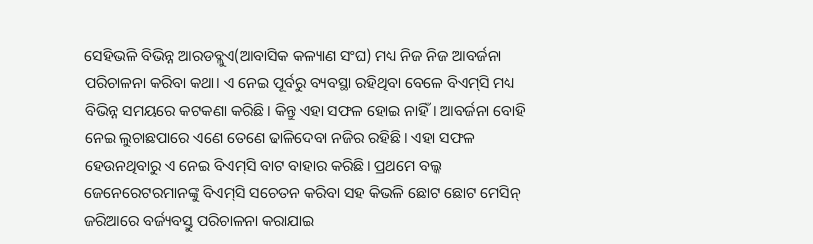ସେହିଭଳି ବିଭିନ୍ନ ଆରଡବ୍ଲୁଏ(ଆବାସିକ କଳ୍ୟାଣ ସଂଘ) ମଧ୍ୟ ନିଜ ନିଜ ଆବର୍ଜନା ପରିଚାଳନା କରିବା କଥା। ଏ ନେଇ ପୂର୍ବରୁ ବ୍ୟବସ୍ଥା ରହିଥିବା ବେଳେ ବିଏମ୍‌ସି ମଧ୍ୟ ବିଭିନ୍ନ ସମୟ‌ରେ କଟକଣା କରିଛି। କିନ୍ତୁ ଏହା ସଫଳ ହୋଇ ନାହିଁ। ଆବର୍ଜନା ବୋହି ନେଇ ଲୁଚାଛପାରେ ଏଣେ ତେଣେ ଢାଳିଦେବା ନଜିର ରହିଛି। ଏହା ସଫଳ ହେଉନଥିବାରୁ ଏ ନେଇ ବିଏମ୍‌ସି ବାଟ ବାହାର କରିଛି। ପ୍ରଥମେ ବଲ୍କ ଜେନେରେଟରମାନଙ୍କୁ ବିଏମ୍‌ସି ସଚେତନ କରିବା ସହ କିଭଳି ‌ଛୋଟ ଛୋଟ ମେସିନ୍‌ ଜରିଆରେ ବର୍ଜ୍ୟବସ୍ତୁ ପରିଚାଳନା କରାଯାଇ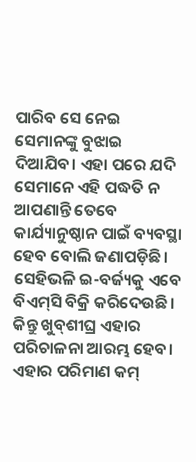ପାରିବ ସେ ନେଇ ସେମାନଙ୍କୁ ବୁଝାଇ ଦିଆଯିବ। ଏହା ପରେ ଯଦି ସେମାନେ ଏହି ପଦ୍ଧତି ନ ଆପଣାନ୍ତି ତେବେ କାର୍ଯ୍ୟାନୁଷ୍ଠାନ ପାଇଁ ବ୍ୟବସ୍ଥା ହେବ ବୋଲି ଜଣାପଡ଼ିଛି। ସେହିଭଳି ଇ-ବର୍ଜ୍ୟକୁ ଏବେ ବିଏମ୍‌ସି ବିକ୍ରି କରିଦେଉଛି। କିନ୍ତୁ ଖୁବ୍‌ଶୀଘ୍ର ଏହାର ପରିଚାଳନା ଆରମ୍ଭ ହେବ। ଏହାର ପରିମାଣ କମ୍‌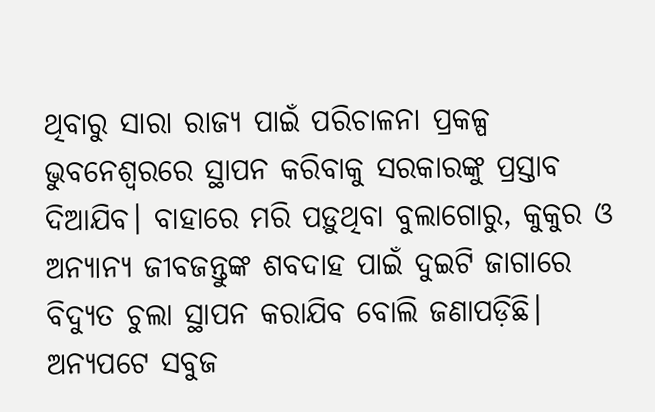ଥିବାରୁ ସାରା ରାଜ୍ୟ ପାଇଁ ପରିଚାଳନା ପ୍ରକଳ୍ପ ଭୁବନେଶ୍ବରରେ ସ୍ଥାପନ କରିବାକୁ ସରକାରଙ୍କୁ ପ୍ରସ୍ତାବ ଦିଆଯିବ। ବାହାରେ ମରି ପଡ଼ୁଥିବା ବୁଲାଗୋରୁ, କୁକୁର ଓ ଅନ୍ୟାନ୍ୟ ଜୀବଜନ୍ତୁଙ୍କ ଶବଦାହ ପାଇଁ ଦୁଇଟି ଜାଗାରେ ବିଦ୍ୟୁତ ଚୁଲା ସ୍ଥାପନ କରାଯିବ ବୋଲି ଜଣାପଡ଼ିଛି। ଅନ୍ୟପଟେ ସବୁଜ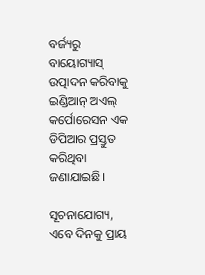ବର୍ଜ୍ୟରୁ ବାୟୋଗ୍ୟାସ୍‌ ଉତ୍ପାଦନ କରିବାକୁ ଇଣ୍ଡିଆନ୍‌ ଅଏଲ୍‌ କର୍ପୋରେସନ ଏକ ଡିପିଆର ପ୍ରସ୍ତୁତ କରିଥିବା ଜଣାଯାଇଛି।

ସୂଚନାଯୋଗ୍ୟ, ଏବେ ଦିନକୁ ପ୍ରାୟ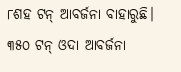୮ଶହ ଟନ୍‌ ଆବର୍ଜନା ବାହାରୁଛି। ୩୫୦ ଟନ୍‌ ଓଦା ଆବର୍ଜନା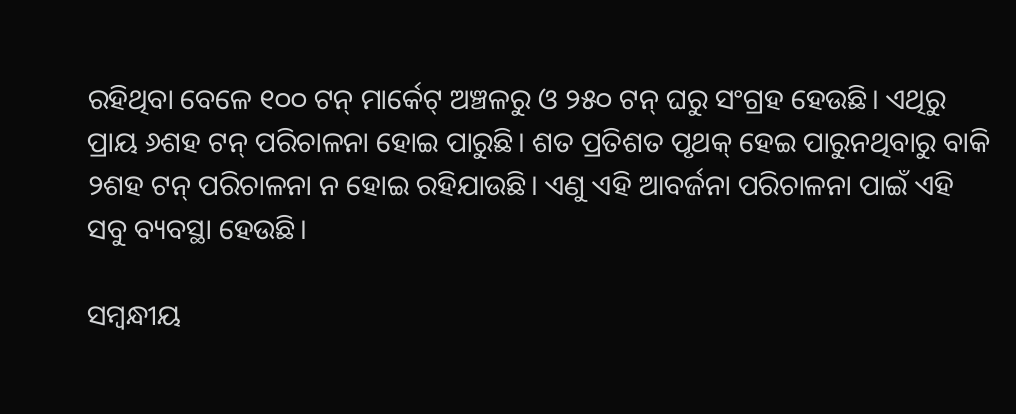ରହିଥିବା ବେଳେ ୧୦୦ ଟନ୍‌ ମାର୍କେଟ୍‌ ଅଞ୍ଚଳରୁ ଓ ୨୫୦ ଟନ୍‌ ଘରୁ ସଂଗ୍ରହ ହେଉଛି। ଏଥିରୁ ପ୍ରାୟ ୬ଶହ ଟନ୍‌ ‌ପରିଚାଳନା ହୋଇ ପାରୁଛି। ଶତ ପ୍ରତିଶତ ପୃଥକ୍‌ ହେଇ ପାରୁନଥିବାରୁ ବାକି ୨ଶହ ଟନ୍‌ ପରିଚାଳନା ନ ହୋଇ ରହିଯାଉଛି। ଏଣୁ ଏହି ଆବର୍ଜନା ପରିଚାଳନା ପାଇଁ ଏହି ସବୁ ବ୍ୟବସ୍ଥା ହେଉଛି।

ସମ୍ବନ୍ଧୀୟ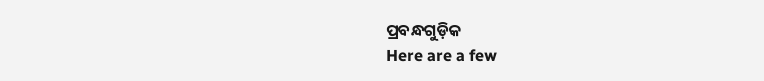ପ୍ରବନ୍ଧଗୁଡ଼ିକ
Here are a few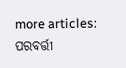more articles:
ପରବର୍ତ୍ତୀ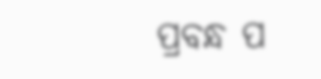ପ୍ରବନ୍ଧ ପ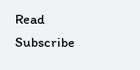Read
Subscribe